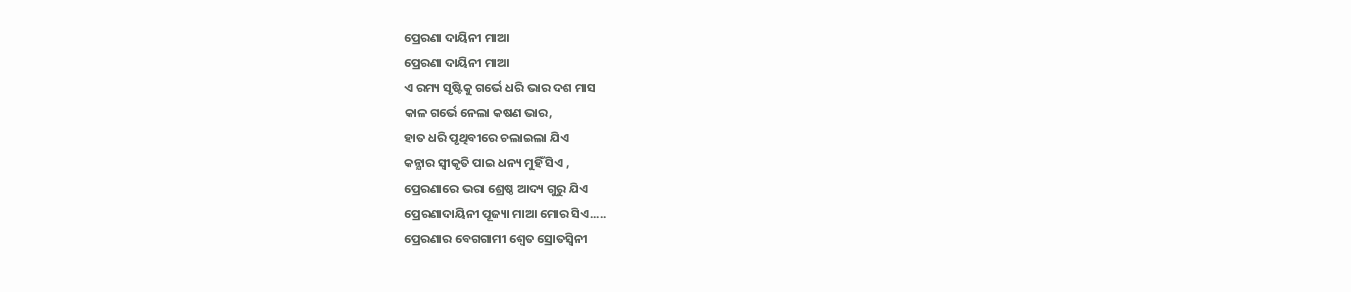ପ୍ରେରଣା ଦାୟିନୀ ମାଆ
ପ୍ରେରଣା ଦାୟିନୀ ମାଆ
ଏ ରମ୍ୟ ସୃଷ୍ଟିକୁ ଗର୍ଭେ ଧରି ଭାର ଦଶ ମାସ
କାଳ ଗର୍ଭେ ନେଲା କଷଣ ଭାର,
ହାତ ଧରି ପୃଥିବୀରେ ଚଲାଇଲା ଯିଏ
କନ୍ଯାର ସ୍ବୀକୃତି ପାଇ ଧନ୍ୟ ମୁହିଁ ସିଏ ,
ପ୍ରେରଣାରେ ଭରା ଶ୍ରେଷ୍ଠ ଆଦ୍ୟ ଗୁରୁ ଯିଏ
ପ୍ରେରଣାଦାୟିନୀ ପୂଜ୍ୟା ମାଆ ମୋର ସିଏ.....
ପ୍ରେରଣାର ବେଗଗାମୀ ଶ୍ବେତ ସ୍ରୋତସ୍ଵିନୀ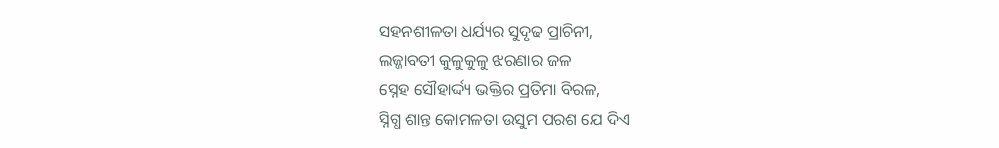ସହନଶୀଳତା ଧର୍ଯ୍ୟର ସୁଦୃଢ ପ୍ରାଚିନୀ,
ଲଜ୍ଜାବତୀ କୁଳୁକୁଳୁ ଝରଣାର ଜଳ
ସ୍ନେହ ସୌହାର୍ଦ୍ଦ୍ୟ ଭକ୍ତିର ପ୍ରତିମା ବିରଳ,
ସ୍ନିଗ୍ଧ ଶାନ୍ତ କୋମଳତା ଉସୁମ ପରଶ ଯେ ଦିଏ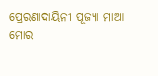ପ୍ରେରଣାଦାୟିନୀ ପୂଜ୍ୟା ମାଆ
ମୋର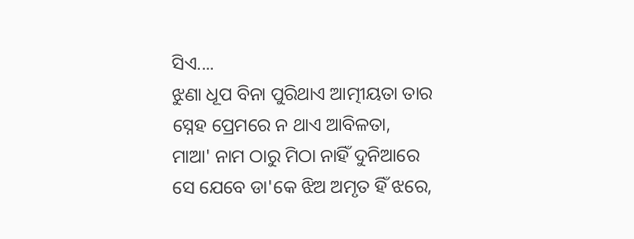ସିଏ....
ଝୁଣା ଧୂପ ବିନା ପୁରିଥାଏ ଆତ୍ମୀୟତା ତାର
ସ୍ନେହ ପ୍ରେମରେ ନ ଥାଏ ଆବିଳତା,
ମାଆ' ନାମ ଠାରୁ ମିଠା ନାହିଁ ଦୁନିଆରେ
ସେ ଯେବେ ଡା'କେ ଝିଅ ଅମୃତ ହିଁ ଝରେ,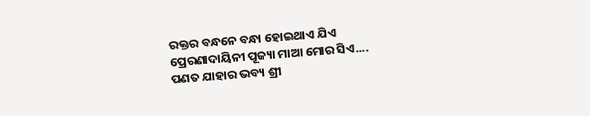ରକ୍ତର ବନ୍ଧନେ ବନ୍ଧା ହୋଇଥାଏ ଯିଏ
ପ୍ରେରଣାଦାୟିନୀ ପୂଜ୍ୟା ମାଆ ମୋର ସିଏ....
ପଣତ ଯାହାର ଭବ୍ୟ ଶ୍ରୀ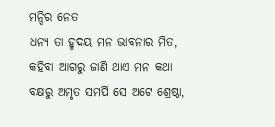ମନ୍ଦିର ନେତ
ଧନ୍ୟ ତା ହୃଦୟ ମନ ଭାବନାର ମିତ,
କହିବା ଆଗରୁ ଜାଣି ଥାଏ ମନ କଥା
ବକ୍ଷରୁ ଅମୃତ ସମର୍ପି ସେ ଅଟେ ଶ୍ରେଷ୍ଠା,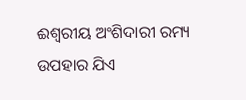ଈଶ୍ବରୀୟ ଅଂଶିଦାରୀ ରମ୍ୟ ଉପହାର ଯିଏ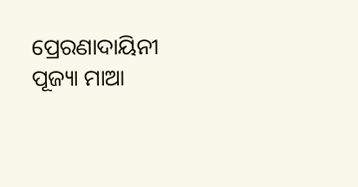ପ୍ରେରଣାଦାୟିନୀ ପୂଜ୍ୟା ମାଆ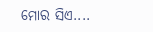ମୋର ସିଏ....